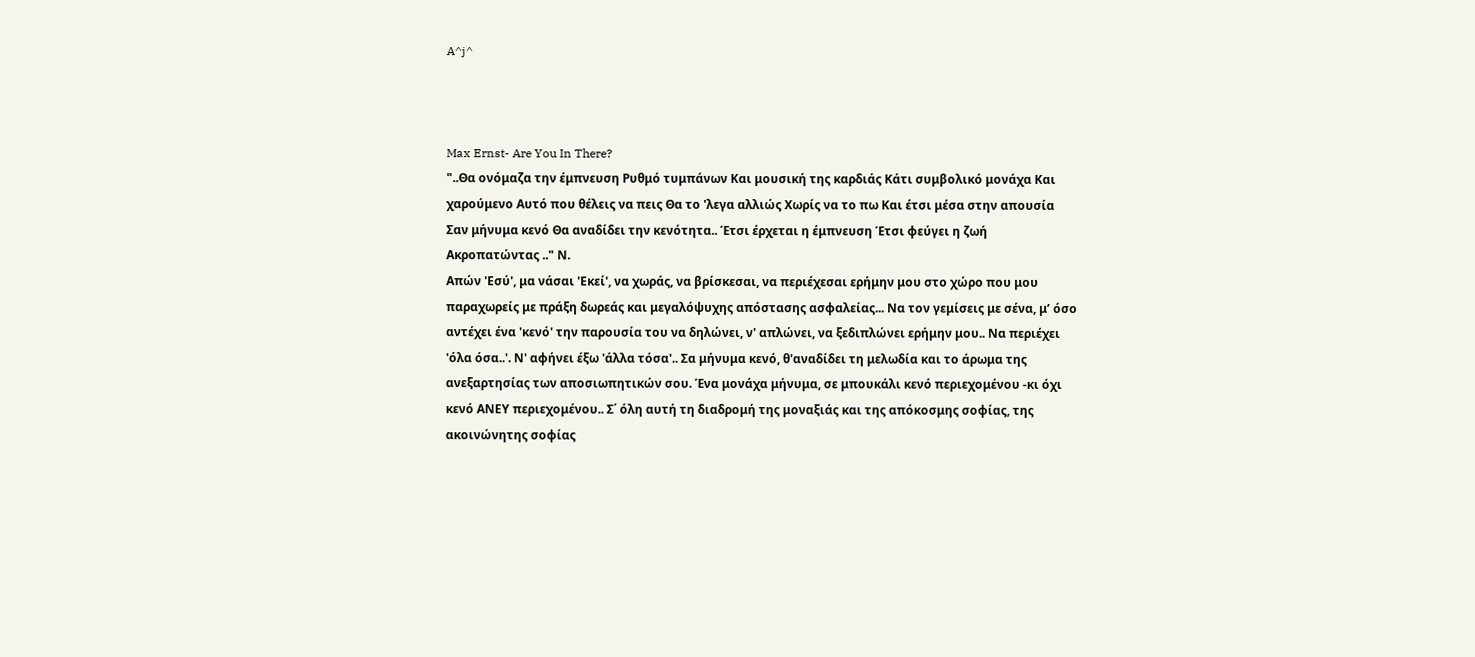A^j^



Max Ernst- Are You In There?
"..Θα ονόμαζα την έμπνευση Ρυθμό τυμπάνων Και μουσική της καρδιάς Κάτι συμβολικό μονάχα Και χαρούμενο Αυτό που θέλεις να πεις Θα το 'λεγα αλλιώς Χωρίς να το πω Και έτσι μέσα στην απουσία Σαν μήνυμα κενό Θα αναδίδει την κενότητα.. Έτσι έρχεται η έμπνευση Έτσι φεύγει η ζωή Ακροπατώντας .." Ν.
Απών 'Εσύ', μα νάσαι 'Εκεί', να χωράς, να βρίσκεσαι, να περιέχεσαι ερήμην μου στο χώρο που μου παραχωρείς με πράξη δωρεάς και μεγαλόψυχης απόστασης ασφαλείας... Να τον γεμίσεις με σένα, μ’ όσο αντέχει ένα 'κενό' την παρουσία του να δηλώνει, ν' απλώνει, να ξεδιπλώνει ερήμην μου.. Να περιέχει 'όλα όσα..'. Ν' αφήνει έξω 'άλλα τόσα'.. Σα μήνυμα κενό, θ'αναδίδει τη μελωδία και το άρωμα της ανεξαρτησίας των αποσιωπητικών σου. Ένα μονάχα μήνυμα, σε μπουκάλι κενό περιεχομένου -κι όχι κενό ΑΝΕΥ περιεχομένου.. Σ΄ όλη αυτή τη διαδρομή της μοναξιάς και της απόκοσμης σοφίας, της ακοινώνητης σοφίας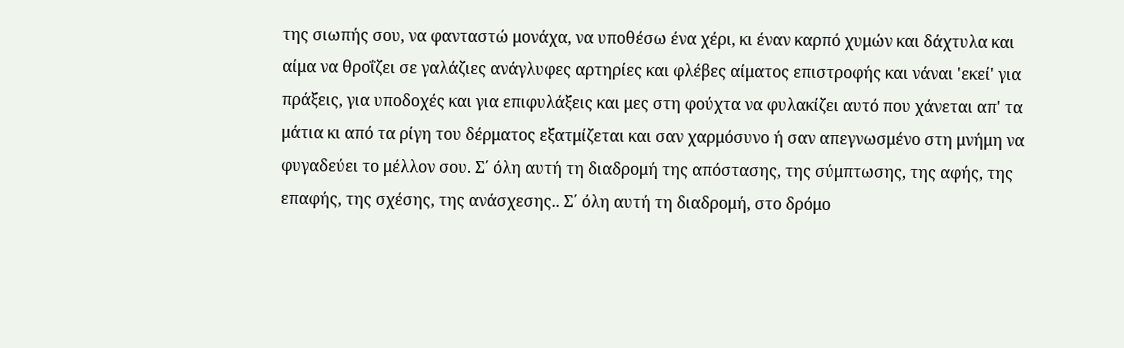της σιωπής σου, να φανταστώ μονάχα, να υποθέσω ένα χέρι, κι έναν καρπό χυμών και δάχτυλα και αίμα να θροΐζει σε γαλάζιες ανάγλυφες αρτηρίες και φλέβες αίματος επιστροφής και νάναι 'εκεί' για πράξεις, για υποδοχές και για επιφυλάξεις και μες στη φούχτα να φυλακίζει αυτό που χάνεται απ' τα μάτια κι από τα ρίγη του δέρματος εξατμίζεται και σαν χαρμόσυνο ή σαν απεγνωσμένο στη μνήμη να φυγαδεύει το μέλλον σου. Σ΄ όλη αυτή τη διαδρομή της απόστασης, της σύμπτωσης, της αφής, της επαφής, της σχέσης, της ανάσχεσης.. Σ΄ όλη αυτή τη διαδρομή, στο δρόμο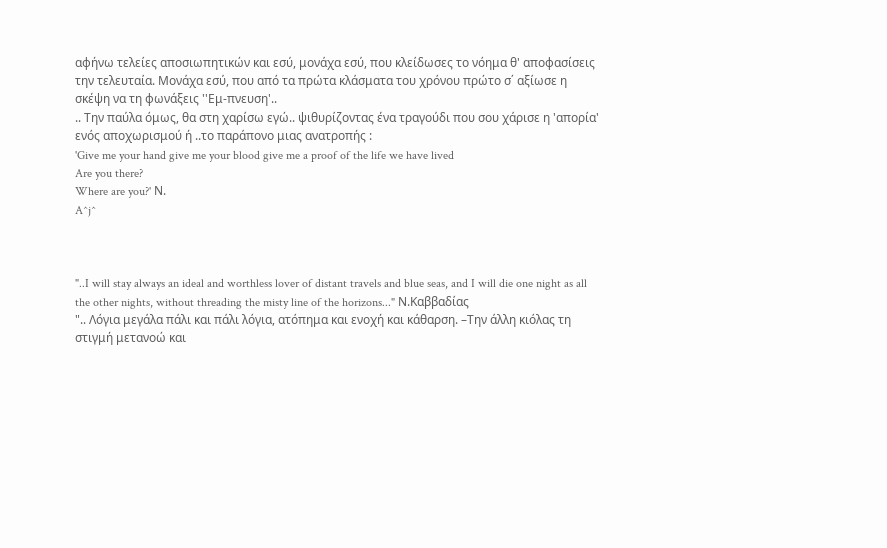αφήνω τελείες αποσιωπητικών και εσύ, μονάχα εσύ, που κλείδωσες το νόημα θ' αποφασίσεις την τελευταία. Μονάχα εσύ, που από τα πρώτα κλάσματα του χρόνου πρώτο σ΄ αξίωσε η σκέψη να τη φωνάξεις ''Εμ-πνευση'..
.. Την παύλα όμως, θα στη χαρίσω εγώ.. ψιθυρίζοντας ένα τραγούδι που σου χάρισε η 'απορία' ενός αποχωρισμού ή ..το παράπονο μιας ανατροπής :
'Give me your hand give me your blood give me a proof of the life we have lived
Are you there?
Where are you?' Ν.
A^j^



"..I will stay always an ideal and worthless lover of distant travels and blue seas, and I will die one night as all the other nights, without threading the misty line of the horizons..." Ν.Καββαδίας
".. Λόγια μεγάλα πάλι και πάλι λόγια, ατόπημα και ενοχή και κάθαρση. –Την άλλη κιόλας τη στιγμή μετανοώ και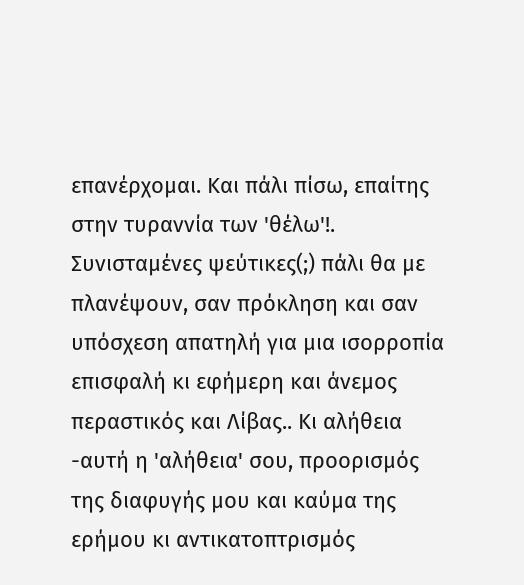επανέρχομαι. Και πάλι πίσω, επαίτης στην τυραννία των 'θέλω'!. Συνισταμένες ψεύτικες(;) πάλι θα με πλανέψουν, σαν πρόκληση και σαν υπόσχεση απατηλή για μια ισορροπία επισφαλή κι εφήμερη και άνεμος περαστικός και Λίβας.. Κι αλήθεια -αυτή η 'αλήθεια' σου, προορισμός της διαφυγής μου και καύμα της ερήμου κι αντικατοπτρισμός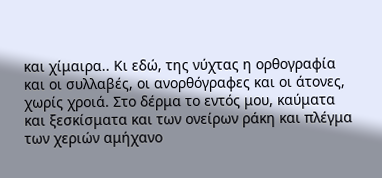και χίμαιρα.. Κι εδώ, της νύχτας η ορθογραφία και οι συλλαβές, οι ανορθόγραφες και οι άτονες, χωρίς χροιά. Στο δέρμα το εντός μου, καύματα και ξεσκίσματα και των ονείρων ράκη και πλέγμα των χεριών αμήχανο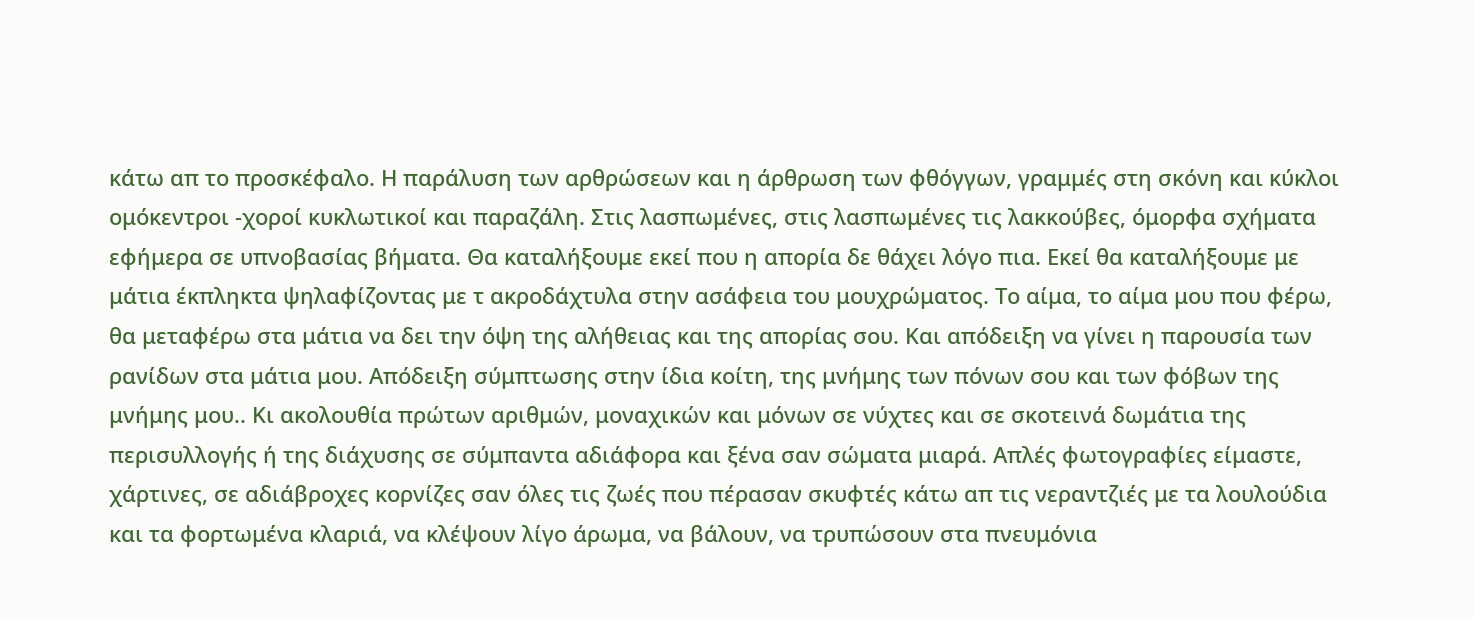κάτω απ το προσκέφαλο. Η παράλυση των αρθρώσεων και η άρθρωση των φθόγγων, γραμμές στη σκόνη και κύκλοι ομόκεντροι -χοροί κυκλωτικοί και παραζάλη. Στις λασπωμένες, στις λασπωμένες τις λακκούβες, όμορφα σχήματα εφήμερα σε υπνοβασίας βήματα. Θα καταλήξουμε εκεί που η απορία δε θάχει λόγο πια. Εκεί θα καταλήξουμε με μάτια έκπληκτα ψηλαφίζοντας με τ ακροδάχτυλα στην ασάφεια του μουχρώματος. Το αίμα, το αίμα μου που φέρω, θα μεταφέρω στα μάτια να δει την όψη της αλήθειας και της απορίας σου. Και απόδειξη να γίνει η παρουσία των ρανίδων στα μάτια μου. Απόδειξη σύμπτωσης στην ίδια κοίτη, της μνήμης των πόνων σου και των φόβων της μνήμης μου.. Κι ακολουθία πρώτων αριθμών, μοναχικών και μόνων σε νύχτες και σε σκοτεινά δωμάτια της περισυλλογής ή της διάχυσης σε σύμπαντα αδιάφορα και ξένα σαν σώματα μιαρά. Απλές φωτογραφίες είμαστε, χάρτινες, σε αδιάβροχες κορνίζες σαν όλες τις ζωές που πέρασαν σκυφτές κάτω απ τις νεραντζιές με τα λουλούδια και τα φορτωμένα κλαριά, να κλέψουν λίγο άρωμα, να βάλουν, να τρυπώσουν στα πνευμόνια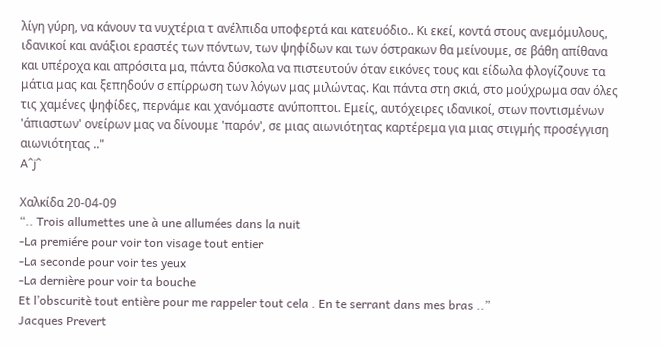λίγη γύρη, να κάνουν τα νυχτέρια τ ανέλπιδα υποφερτά και κατευόδιο.. Κι εκεί, κοντά στους ανεμόμυλους, ιδανικοί και ανάξιοι εραστές των πόντων, των ψηφίδων και των όστρακων θα μείνουμε, σε βάθη απίθανα και υπέροχα και απρόσιτα μα, πάντα δύσκολα να πιστευτούν όταν εικόνες τους και είδωλα φλογίζουνε τα μάτια μας και ξεπηδούν σ επίρρωση των λόγων μας μιλώντας. Και πάντα στη σκιά, στο μούχρωμα σαν όλες τις χαμένες ψηφίδες, περνάμε και χανόμαστε ανύποπτοι. Εμείς, αυτόχειρες ιδανικοί, στων ποντισμένων 'άπιαστων' ονείρων μας να δίνουμε 'παρόν', σε μιας αιωνιότητας καρτέρεμα για μιας στιγμής προσέγγιση αιωνιότητας .."
A^j^

Χαλκίδα 20-04-09
“.. Trois allumettes une à une allumées dans la nuit
-La premiére pour voir ton visage tout entier
-La seconde pour voir tes yeux
-La dernière pour voir ta bouche
Et l’obscuritè tout entière pour me rappeler tout cela . En te serrant dans mes bras ..”
Jacques Prevert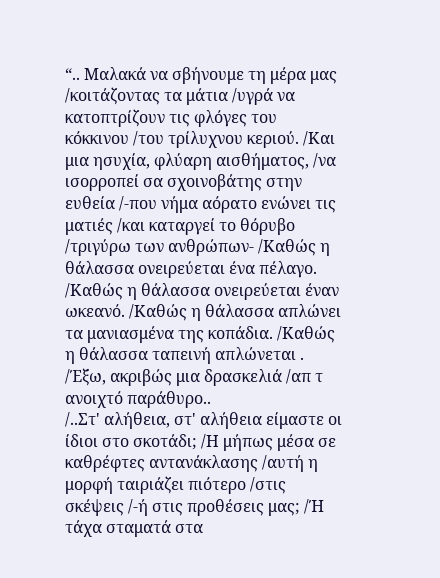“.. Μαλακά να σβήνουμε τη μέρα μας /κοιτάζοντας τα μάτια /υγρά να κατοπτρίζουν τις φλόγες του κόκκινου /του τρίλυχνου κεριού. /Και μια ησυχία, φλύαρη αισθήματος, /να ισορροπεί σα σχοινοβάτης στην ευθεία /-που νήμα αόρατο ενώνει τις ματιές /και καταργεί το θόρυβο /τριγύρω των ανθρώπων- /Καθώς η θάλασσα ονειρεύεται ένα πέλαγο. /Καθώς η θάλασσα ονειρεύεται έναν ωκεανό. /Καθώς η θάλασσα απλώνει τα μανιασμένα της κοπάδια. /Καθώς η θάλασσα ταπεινή απλώνεται . /Έξω, ακριβώς μια δρασκελιά /απ τ ανοιχτό παράθυρο..
/..Στ' αλήθεια, στ' αλήθεια είμαστε οι ίδιοι στο σκοτάδι; /Η μήπως μέσα σε καθρέφτες αντανάκλασης /αυτή η μορφή ταιριάζει πιότερο /στις σκέψεις /-ή στις προθέσεις μας; /Ή τάχα σταματά στα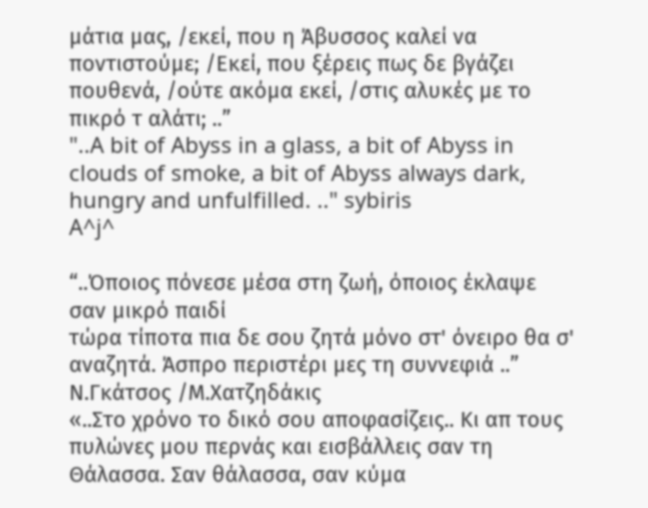μάτια μας, /εκεί, που η Άβυσσος καλεί να ποντιστούμε; /Εκεί, που ξέρεις πως δε βγάζει πουθενά, /ούτε ακόμα εκεί, /στις αλυκές με το πικρό τ αλάτι; ..”
"..A bit of Abyss in a glass, a bit of Abyss in clouds of smoke, a bit of Abyss always dark, hungry and unfulfilled. .." sybiris
A^j^

“..Όποιος πόνεσε μέσα στη ζωή, όποιος έκλαψε σαν μικρό παιδί
τώρα τίποτα πια δε σου ζητά μόνο στ' όνειρο θα σ' αναζητά. Άσπρο περιστέρι μες τη συννεφιά ..” Ν.Γκάτσος /Μ.Χατζηδάκις
«..Στο χρόνο το δικό σου αποφασίζεις.. Κι απ τους πυλώνες μου περνάς και εισβάλλεις σαν τη Θάλασσα. Σαν θάλασσα, σαν κύμα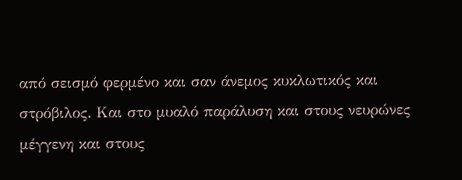από σεισμό φερμένο και σαν άνεμος κυκλωτικός και στρόβιλος. Και στο μυαλό παράλυση και στους νευρώνες μέγγενη και στους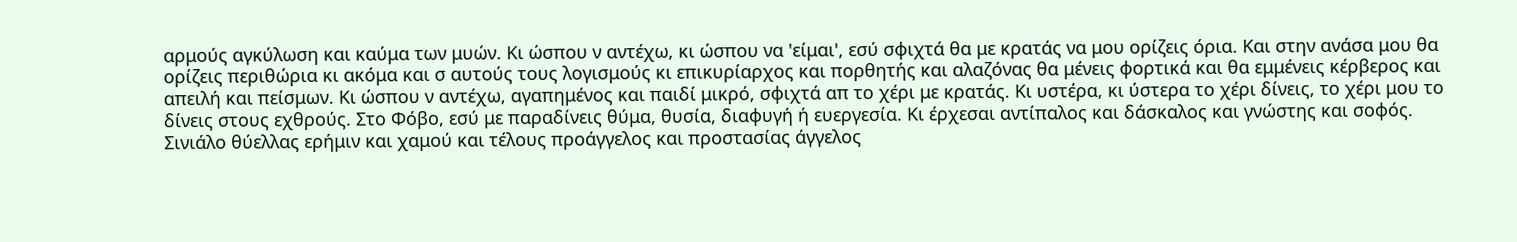αρμούς αγκύλωση και καύμα των μυών. Κι ώσπου ν αντέχω, κι ώσπου να 'είμαι', εσύ σφιχτά θα με κρατάς να μου ορίζεις όρια. Και στην ανάσα μου θα ορίζεις περιθώρια κι ακόμα και σ αυτούς τους λογισμούς κι επικυρίαρχος και πορθητής και αλαζόνας θα μένεις φορτικά και θα εμμένεις κέρβερος και απειλή και πείσμων. Κι ώσπου ν αντέχω, αγαπημένος και παιδί μικρό, σφιχτά απ το χέρι με κρατάς. Κι υστέρα, κι ύστερα το χέρι δίνεις, το χέρι μου το δίνεις στους εχθρούς. Στο Φόβο, εσύ με παραδίνεις θύμα, θυσία, διαφυγή ή ευεργεσία. Κι έρχεσαι αντίπαλος και δάσκαλος και γνώστης και σοφός. Σινιάλο θύελλας ερήμιν και χαμού και τέλους προάγγελος και προστασίας άγγελος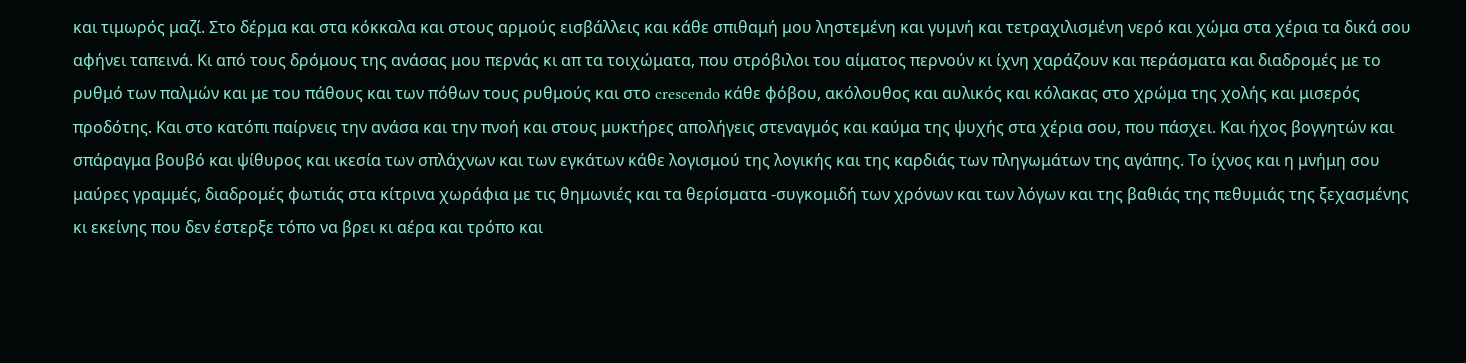και τιμωρός μαζί. Στο δέρμα και στα κόκκαλα και στους αρμούς εισβάλλεις και κάθε σπιθαμή μου ληστεμένη και γυμνή και τετραχιλισμένη νερό και χώμα στα χέρια τα δικά σου αφήνει ταπεινά. Κι από τους δρόμους της ανάσας μου περνάς κι απ τα τοιχώματα, που στρόβιλοι του αίματος περνούν κι ίχνη χαράζουν και περάσματα και διαδρομές με το ρυθμό των παλμών και με του πάθους και των πόθων τους ρυθμούς και στο crescendo κάθε φόβου, ακόλουθος και αυλικός και κόλακας στο χρώμα της χολής και μισερός προδότης. Και στο κατόπι παίρνεις την ανάσα και την πνοή και στους μυκτήρες απολήγεις στεναγμός και καύμα της ψυχής στα χέρια σου, που πάσχει. Και ήχος βογγητών και σπάραγμα βουβό και ψίθυρος και ικεσία των σπλάχνων και των εγκάτων κάθε λογισμού της λογικής και της καρδιάς των πληγωμάτων της αγάπης. Το ίχνος και η μνήμη σου μαύρες γραμμές, διαδρομές φωτιάς στα κίτρινα χωράφια με τις θημωνιές και τα θερίσματα -συγκομιδή των χρόνων και των λόγων και της βαθιάς της πεθυμιάς της ξεχασμένης κι εκείνης που δεν έστερξε τόπο να βρει κι αέρα και τρόπο και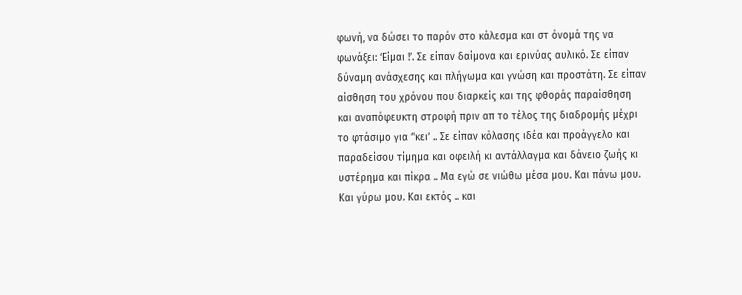φωνή, να δώσει το παρόν στο κάλεσμα και στ όνομά της να φωνάξει: ‘Είμαι !’. Σε είπαν δαίμονα και ερινύας αυλικό. Σε είπαν δύναμη ανάσχεσης και πλήγωμα και γνώση και προστάτη. Σε είπαν αίσθηση του χρόνου που διαρκείς και της φθοράς παραίσθηση και αναπόφευκτη στροφή πριν απ το τέλος της διαδρομής μέχρι το φτάσιμο για ‘'κει’ .. Σε είπαν κόλασης ιδέα και προάγγελο και παραδείσου τίμημα και οφειλή κι αντάλλαγμα και δάνειο ζωής κι υστέρημα και πίκρα .. Μα εγώ σε νιώθω μέσα μου. Και πάνω μου. Και γύρω μου. Και εκτός .. και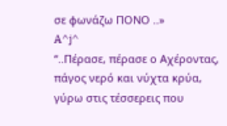σε φωνάζω ΠΟΝΟ ..»
A^j^
“..Πέρασε, πέρασε ο Αχέροντας, πάγος νερό και νύχτα κρύα, γύρω στις τέσσερεις που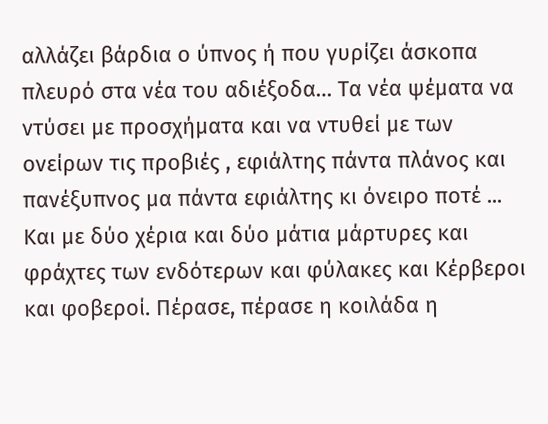αλλάζει βάρδια ο ύπνος ή που γυρίζει άσκοπα πλευρό στα νέα του αδιέξοδα… Τα νέα ψέματα να ντύσει με προσχήματα και να ντυθεί με των ονείρων τις προβιές , εφιάλτης πάντα πλάνος και πανέξυπνος μα πάντα εφιάλτης κι όνειρο ποτέ ... Και με δύο χέρια και δύο μάτια μάρτυρες και φράχτες των ενδότερων και φύλακες και Κέρβεροι και φοβεροί. Πέρασε, πέρασε η κοιλάδα η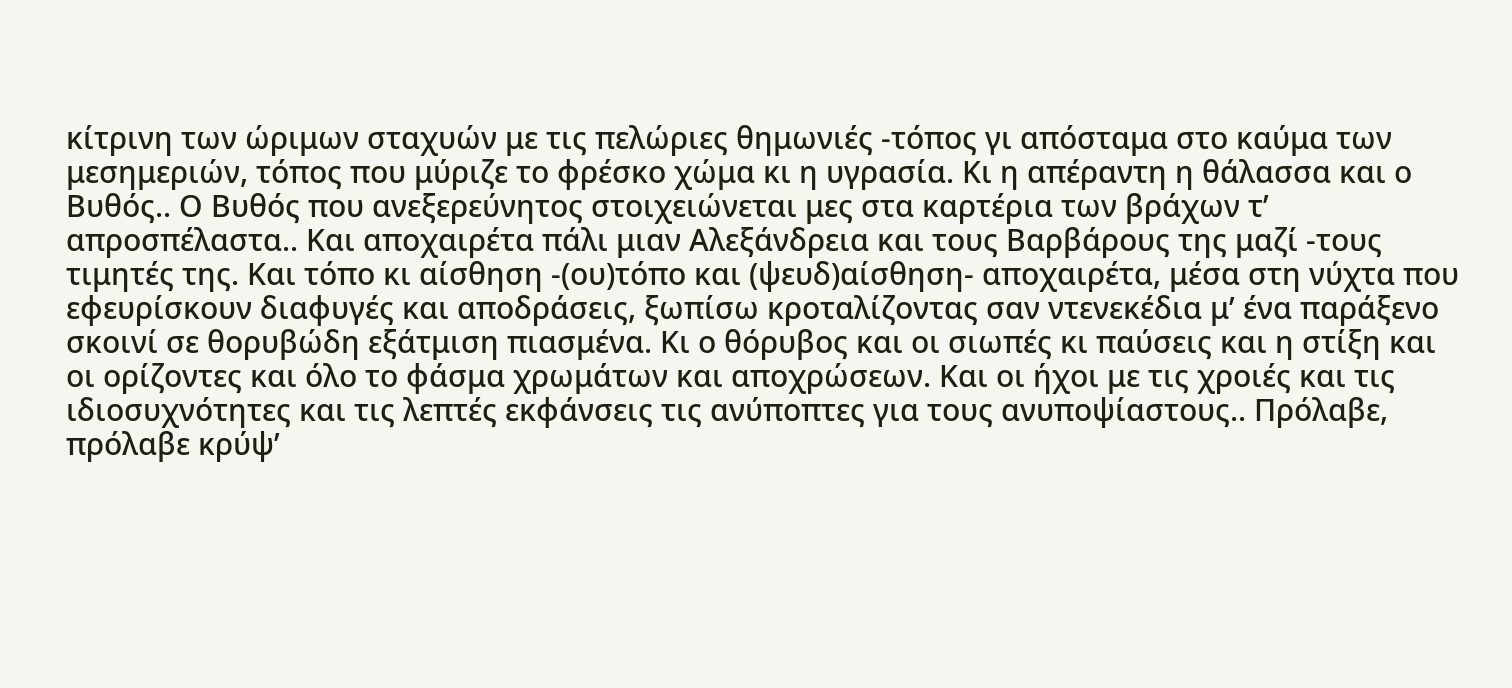κίτρινη των ώριμων σταχυών με τις πελώριες θημωνιές -τόπος γι απόσταμα στο καύμα των μεσημεριών, τόπος που μύριζε το φρέσκο χώμα κι η υγρασία. Κι η απέραντη η θάλασσα και ο Βυθός.. Ο Βυθός που ανεξερεύνητος στοιχειώνεται μες στα καρτέρια των βράχων τ’ απροσπέλαστα.. Και αποχαιρέτα πάλι μιαν Αλεξάνδρεια και τους Βαρβάρους της μαζί -τους τιμητές της. Και τόπο κι αίσθηση -(ου)τόπο και (ψευδ)αίσθηση- αποχαιρέτα, μέσα στη νύχτα που εφευρίσκουν διαφυγές και αποδράσεις, ξωπίσω κροταλίζοντας σαν ντενεκέδια μ’ ένα παράξενο σκοινί σε θορυβώδη εξάτμιση πιασμένα. Κι ο θόρυβος και οι σιωπές κι παύσεις και η στίξη και οι ορίζοντες και όλο το φάσμα χρωμάτων και αποχρώσεων. Και οι ήχοι με τις χροιές και τις ιδιοσυχνότητες και τις λεπτές εκφάνσεις τις ανύποπτες για τους ανυποψίαστους.. Πρόλαβε, πρόλαβε κρύψ’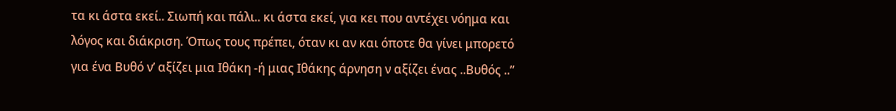τα κι άστα εκεί.. Σιωπή και πάλι.. κι άστα εκεί, για κει που αντέχει νόημα και λόγος και διάκριση. Όπως τους πρέπει, όταν κι αν και όποτε θα γίνει μπορετό για ένα Βυθό ν’ αξίζει μια Ιθάκη -ή μιας Ιθάκης άρνηση ν αξίζει ένας ..Βυθός ..”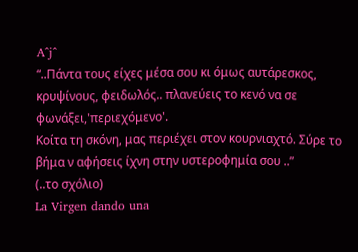A^j^
“..Πάντα τους είχες μέσα σου κι όμως αυτάρεσκος, κρυψίνους, φειδωλός.. πλανεύεις το κενό να σε φωνάξει,'περιεχόμενο'.
Κοίτα τη σκόνη, μας περιέχει στον κουρνιαχτό. Σύρε το βήμα ν αφήσεις ίχνη στην υστεροφημία σου ..”
(..το σχόλιο)
La Virgen dando una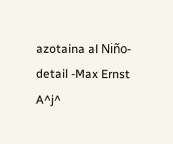azotaina al Niño-detail -Max Ernst
A^j^